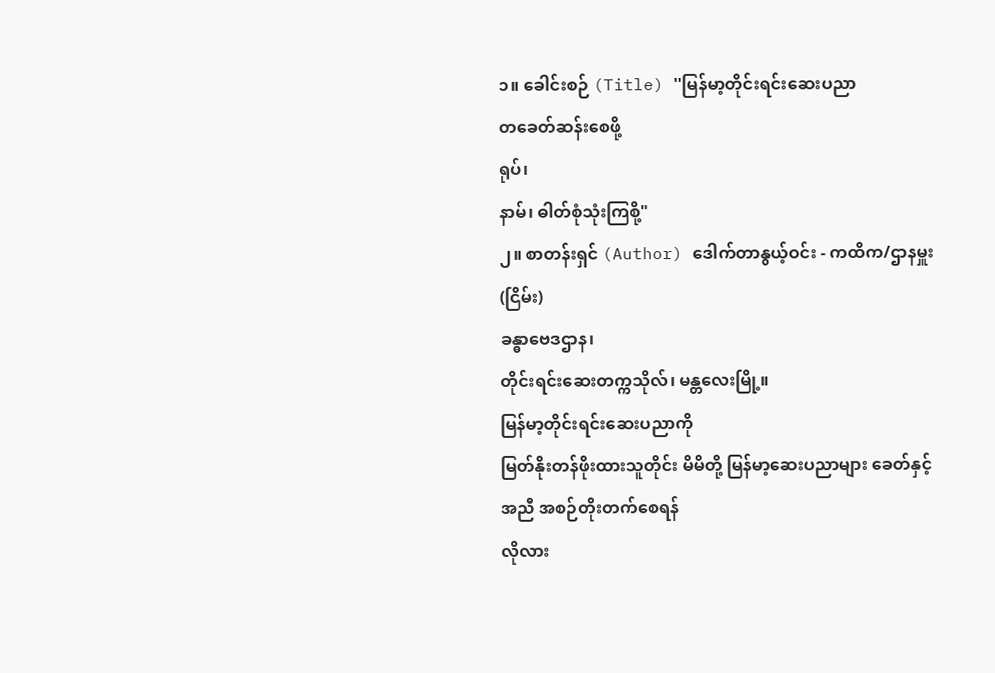၁။ ခေါင်းစဉ် (Title) ''မြန်မာ့တိုင်းရင်းဆေးပညာ
တခေတ်ဆန်းစေဖို့
ရုပ်၊
နာမ်၊ ဓါတ်စုံသုံးကြစို့"
၂။ စာတန်းရှင် (Author) ဒေါက်တာနွယ့်ဝင်း - ကထိက/ဌာနမှူး (ငြိမ်း)
ခန္ဓာဗေဒဌာန၊
တိုင်းရင်းဆေးတက္ကသိုလ်၊ မန္တလေးမြို့။
မြန်မာ့တိုင်းရင်းဆေးပညာကို
မြတ်နိုးတန်ဖိုးထားသူတိုင်း မိမိတို့ မြန်မာ့ဆေးပညာများ ခေတ်နှင့်အညီ အစဉ်တိုးတက်စေရန်
လိုလား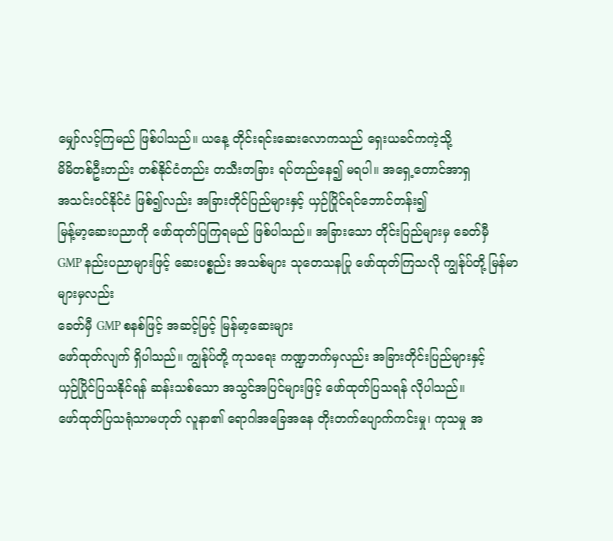မျှော်လင့်ကြမည် ဖြစ်ပါသည်။ ယနေ့ တိုင်းရင်းဆေးလောကသည် ရှေးယခင်ကကဲ့သို့
မိမိတစ်ဦးတည်း တစ်နိုင်ငံတည်း တသီးတခြား ရပ်တည်နေ၍ မရပါ။ အရှေ့တောင်အာရှ
အသင်းဝင်နိုင်ငံ ဖြစ်၍လည်း အခြားတိုင်ပြည်များနှင့် ယှဉ်ပြိုင်ရင်ဘောင်တန်း၍
မြန့်မာ့ဆေးပညာကို ဖော်ထုတ်ပြကြရမည် ဖြစ်ပါသည်။ အခြားသော တိုင်းပြည်များမှ ခေတ်မှီ
GMP နည်းပညာများဖြင့် ဆေးပစ္စည်း အသစ်များ သုတေသနပြု ဖော်ထုတ်ကြသလို ကျွန်ုပ်တို့ မြန်မာများမှလည်း
ခေတ်မှီ GMP စနစ်ဖြင့် အဆင့်မြင့် မြန်မာ့ဆေးများ
ဖော်ထုတ်လျက် ရှိပါသည်။ ကျွန်ုပ်တို့ ကုသရေး ကဏ္ဍဘက်မှလည်း အခြားတိုင်းပြည်များနှင့်
ယှဉ်ပြိုင်ပြသနိုင်ရန် ဆန်းသစ်သော အသွင်အပြင်များဖြင့် ဖော်ထုတ်ပြသရန် လိုပါသည်။
ဖော်ထုတ်ပြသရုံသာမဟုတ် လူနာ၏ ရောဂါအခြေအနေ တိုးတက်ပျောက်ကင်းမှု၊ ကုသမှု အ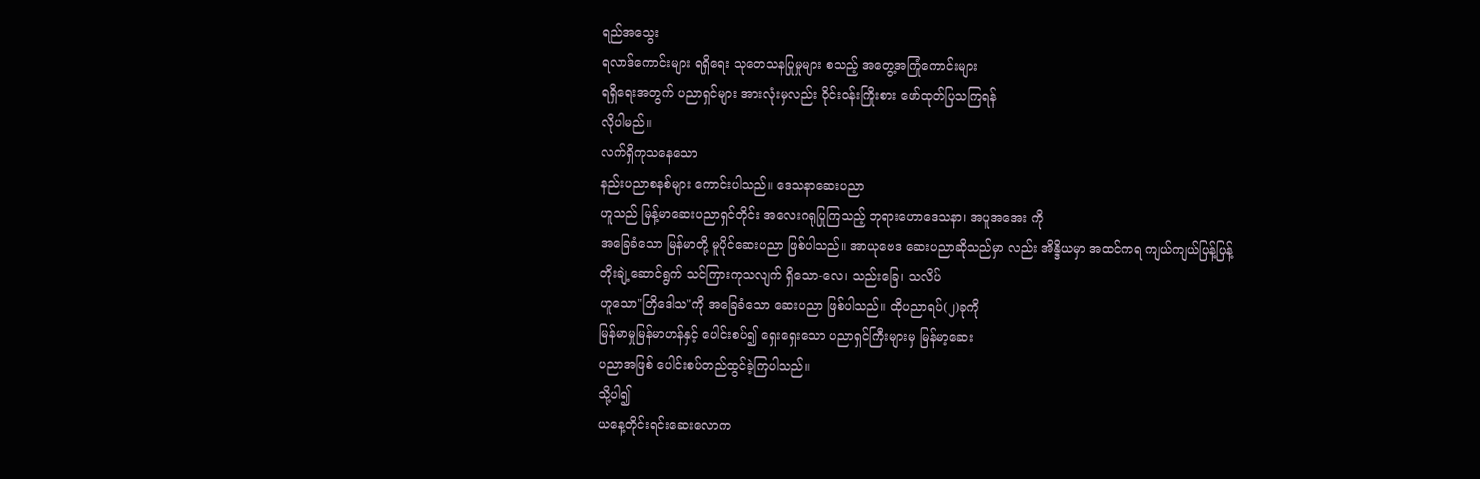ရည်အသွေး
ရလာဒ်ကောင်းများ ရရှိရေး သုတေသနပြုမှုများ စသည့် အတွေ့အကြုံကောင်းများ
ရရှိရေးအတွက် ပညာရှင်များ အားလုံးမှလည်း ဝိုင်းဝန်းကြိုးစား ဖော်ထုတ်ပြသကြရန်
လိုပါမည်။
လက်ရှိကုသနေသော
နည်းပညာစနစ်များ ကောင်းပါသည်။ ဒေသနာဆေးပညာ
ဟူသည် မြန့်မာဆေးပညာရှင်တိုင်း အလေးဂရုပြုကြသည့် ဘုရားဟောဒေသနာ၊ အပူအအေး ကို
အခြေခံသော မြန်မာတို့ မူပိုင်ဆေးပညာ ဖြစ်ပါသည်။ အာယုဗေဒ ဆေးပညာဆိုသည်မှာ လည်း အိန္ဒိယမှာ အထင်ကရ ကျယ်ကျယ်ပြန့်ပြန့်
တိုးချဲ့ဆောင်ရွက် သင်ကြားကုသလျက် ရှိသော-လေ၊ သည်းခြေ၊ သလိပ်
ဟူသော"တြိဒေါသ"ကို အခြေခံသော ဆေးပညာ ဖြစ်ပါသည်။ ထိုပညာရပ်(၂)ခုကို
မြန်မာမှုမြန်မာဟန်နှင့် ပေါင်းစပ်၍ ရှေးရှေးသော ပညာရှင်ကြီးများမှ မြန်မာ့ဆေး
ပညာအဖြစ် ပေါင်းစပ်တည်ထွင်ခဲ့ကြပါသည်။
သို့ပါ၍
ယနေ့တိုင်းရင်းဆေးလောက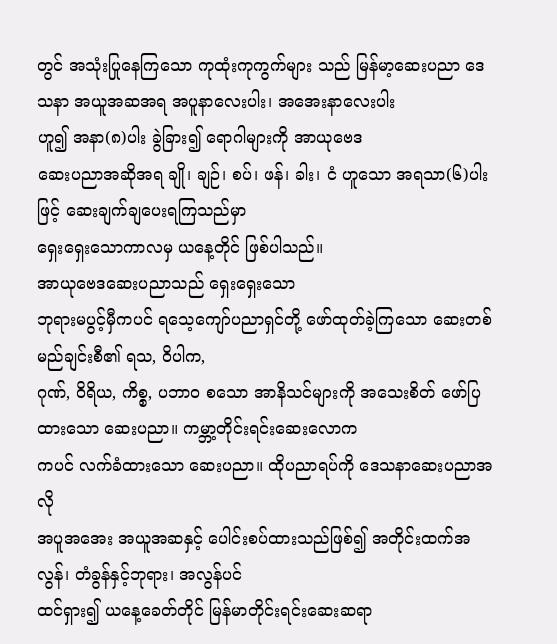တွင် အသုံးပြုနေကြသော ကုထုံးကုကွက်များ သည် မြန်မာ့ဆေးပညာ ဒေသနာ အယူအဆအရ အပူနာလေးပါး၊ အအေးနာလေးပါး
ဟူ၍ အနာ(၈)ပါး ခွဲခြား၍ ရောဂါများကို အာယုဗေဒ
ဆေးပညာအဆိုအရ ချို၊ ချဉ်၊ စပ်၊ ဖန်၊ ခါး၊ ငံ ဟူသော အရသာ(၆)ပါးဖြင့် ဆေးချက်ချပေးရကြသည်မှာ
ရှေးရှေးသောကာလမှ ယနေ့တိုင် ဖြစ်ပါသည်။
အာယုဗေဒဆေးပညာသည် ရှေးရှေးသော
ဘုရားမပွင့်မှီကပင် ရသေ့ကျော်ပညာရှင်တို့ ဖော်ထုတ်ခဲ့ကြသော ဆေးတစ်မည်ချင်းစီ၏ ရသ, ဝိပါက,
ဂုဏ်, ဝိရိယ, ကိစ္စ, ပဘာဝ စသော အာနိသင်များကို အသေးစိတ် ဖော်ပြထားသော ဆေးပညာ။ ကမ္ဘာ့တိုင်းရင်းဆေးလောက
ကပင် လက်ခံထားသော ဆေးပညာ။ ထိုပညာရပ်ကို ဒေသနာဆေးပညာအလို
အပူအအေး အယူအဆနှင့် ပေါင်းစပ်ထားသည်ဖြစ်၍ အတိုင်းထက်အလွန်၊ တံခွန်နှင့်ဘုရား၊ အလွန်ပင်
ထင်ရှား၍ ယနေ့ခေတ်တိုင် မြန်မာတိုင်းရင်းဆေးဆရာ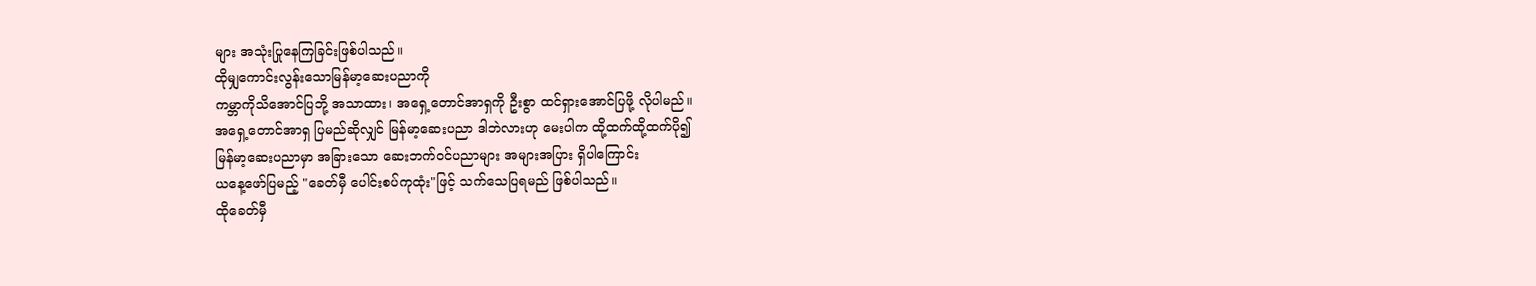များ အသုံးပြုနေကြခြင်းဖြစ်ပါသည်။
ထိုမျှကောင်းလွန်းသောမြန်မာ့ဆေးပညာကို
ကမ္ဘာကိုသိအောင်ပြဘို့ အသာထား၊ အရှေ့တောင်အာရှကို ဦးစွာ ထင်ရှားအောင်ပြဖို့ လိုပါမည်။
အရှေ့တောင်အာရှ ပြမည်ဆိုလျှင် မြန်မာ့ဆေးပညာ ဒါဘဲလားဟု မေးပါက ထို့ထက်ထို့ထက်ပို၍
မြန်မာ့ဆေးပညာမှာ အခြားသော ဆေးဘက်ဝင်ပညာများ အများအပြား ရှိပါကြောင်း
ယနေ့ဖော်ပြမည့် "ခေတ်မှီ ပေါင်းစပ်ကုထုံး"ဖြင့် သက်သေပြရမည် ဖြစ်ပါသည်။
ထိုခေတ်မှီ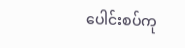ပေါင်းစပ်ကု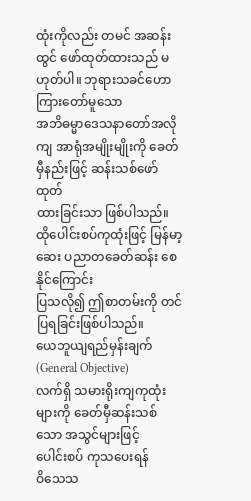ထုံးကိုလည်း တမင် အဆန်းထွင် ဖော်ထုတ်ထားသည် မဟုတ်ပါ။ ဘုရားသခင်ဟောကြားတော်မူသော
အဘိဓမ္မာဒေသနာတော်အလိုကျ အာရုံအမျိုးမျိုးကို ခေတ်မှီနည်းဖြင့် ဆန်းသစ်ဖော်ထုတ်
ထားခြင်းသာ ဖြစ်ပါသည်။ ထိုပေါင်းစပ်ကုထုံးဖြင့် မြန်မာ့ဆေး ပညာတခေတ်ဆန်း စေနိုင်ကြောင်း
ပြသလို၍ ဤစာတမ်းကို တင်ပြရခြင်းဖြစ်ပါသည်။
ယေဘူယျရည်မှန်းချက် (General Objective)
လက်ရှိ သမားရိုးကျကုထုံးများကို ခေတ်မှီဆန်းသစ်သော အသွင်များဖြင့်
ပေါင်းစပ် ကုသပေးရန်
ဝိသေသ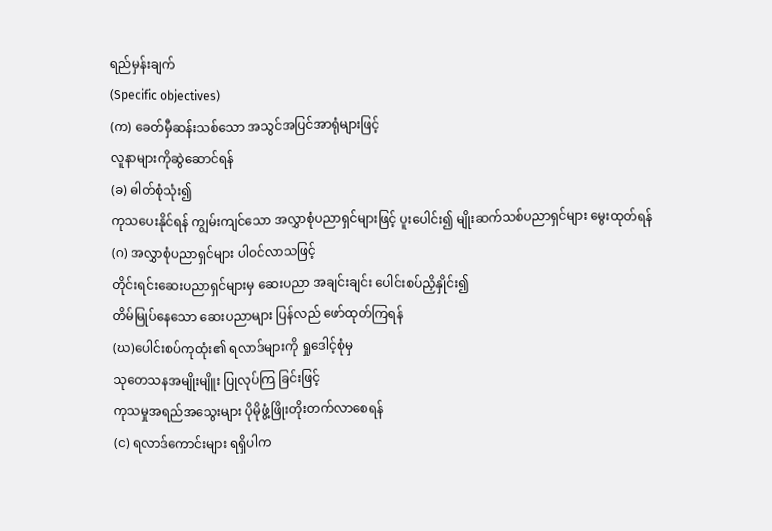ရည်မှန်းချက်
(Specific objectives)
(က) ခေတ်မှီဆန်းသစ်သော အသွင်အပြင်အာရုံများဖြင့်
လူနာများကိုဆွဲဆောင်ရန်
(ခ) ဓါတ်စုံသုံး၍
ကုသပေးနိုင်ရန် ကျွမ်းကျင်သော အလွှာစုံပညာရှင်များဖြင့် ပူးပေါင်း၍ မျိုးဆက်သစ်ပညာရှင်များ မွေးထုတ်ရန်
(ဂ) အလွှာစုံပညာရှင်များ ပါဝင်လာသဖြင့်
တိုင်းရင်းဆေးပညာရှင်များမှ ဆေးပညာ အချင်းချင်း ပေါင်းစပ်ညှိနှိုင်း၍
တိမ်မြုပ်နေသော ဆေးပညာများ ပြန်လည် ဖော်ထုတ်ကြရန်
(ဃ)ပေါင်းစပ်ကုထုံး၏ ရလာဒ်များကို ရှုဒေါင့်စုံမှ
သုတေသနအမျိုးမျိူး ပြုလုပ်ကြ ခြင်းဖြင့်
ကုသမှုအရည်အသွေးများ ပိုမိုဖွံ့ဖြိုးတိုးတက်လာစေရန်
(င) ရလာဒ်ကောင်းများ ရရှိပါက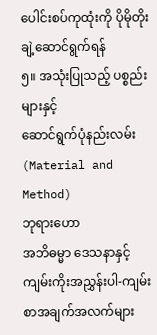ပေါင်းစပ်ကုထုံးကို ပိုမိုတိုးချဲ့ဆောင်ရွက်ရန်
၅။ အသုံးပြုသည့် ပစ္စည်းများနှင့်
ဆောင်ရွက်ပုံနည်းလမ်း (Material and Method)
ဘုရားဟော
အဘိဓမ္မာ ဒေသနာနှင့် ကျမ်းကိုးအညွှန်းပါ-ကျမ်းစာအချက်အလက်များ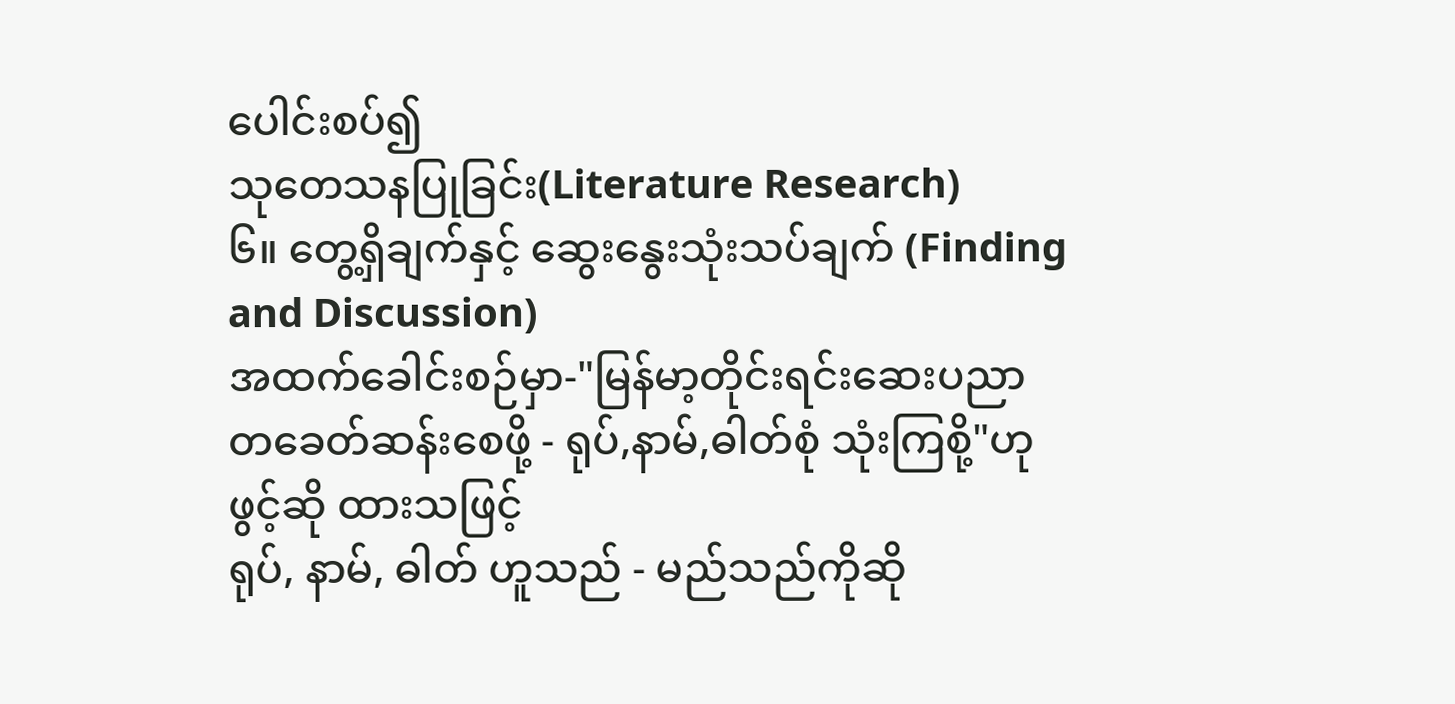ပေါင်းစပ်၍
သုတေသနပြုခြင်း(Literature Research)
၆။ တွေ့ရှိချက်နှင့် ဆွေးနွေးသုံးသပ်ချက် (Finding and Discussion)
အထက်ခေါင်းစဉ်မှာ-"မြန်မာ့တိုင်းရင်းဆေးပညာ
တခေတ်ဆန်းစေဖို့ - ရုပ်,နာမ်,ဓါတ်စုံ သုံးကြစို့"ဟု ဖွင့်ဆို ထားသဖြင့်
ရုပ်, နာမ်, ဓါတ် ဟူသည် - မည်သည်ကိုဆို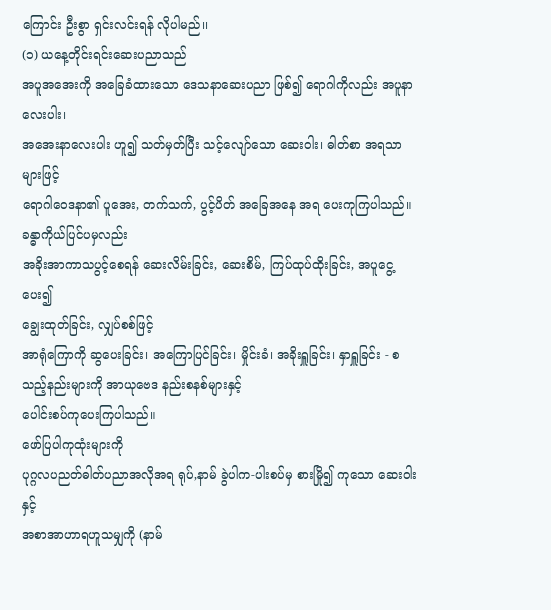ကြောင်း ဦးစွာ ရှင်းလင်းရန် လိုပါမည်၊၊
(၁) ယနေ့တိုင်းရင်းဆေးပညာသည်
အပူအအေးကို အခြေခံထားသော ဒေသနာဆေးပညာ ဖြစ်၍ ရောဂါကိုလည်း အပူနာလေးပါး၊
အအေးနာလေးပါး ဟူ၍ သတ်မှတ်ပြီး သင့်လျော်သော ဆေးဝါး၊ ဓါတ်စာ အရသာများဖြင့်
ရောဂါဝေဒနာ၏ ပူအေး, တက်သက်, ပွင့်ပိတ် အခြေအနေ အရ ပေးကုကြပါသည်။ ခန္ဓာကိုယ်ပြင်ပမှလည်း
အခိုးအာကာသပွင့်စေရန် ဆေးလိမ်းခြင်း, ဆေးစိမ်, ကြပ်ထုပ်ထိုးခြင်း, အပူငွေ့ပေး၍
ချွေးထုတ်ခြင်း, လျှပ်စစ်ဖြင့်
အာရုံကြောကို ဆွပေးခြင်း၊ အကြောပြင်ခြင်း၊ မှိုင်းခံ၊ အခိုးရှူခြင်း၊ နှာရှူခြင်း - စသည့်နည်းများကို အာယုဗေဒ နည်းစနစ်များနှင့်
ပေါင်းစပ်ကုပေးကြပါသည်။
ဖော်ပြပါကုထုံးများကို
ပုဂ္ဂလပညတ်ဓါတ်ပညာအလိုအရ ရုပ်,နာမ် ခွဲပါက-ပါးစပ်မှ စားမြို၍ ကုသော ဆေးဝါးနှင့်
အစာအာဟာရဟူသမျှကို (နာမ်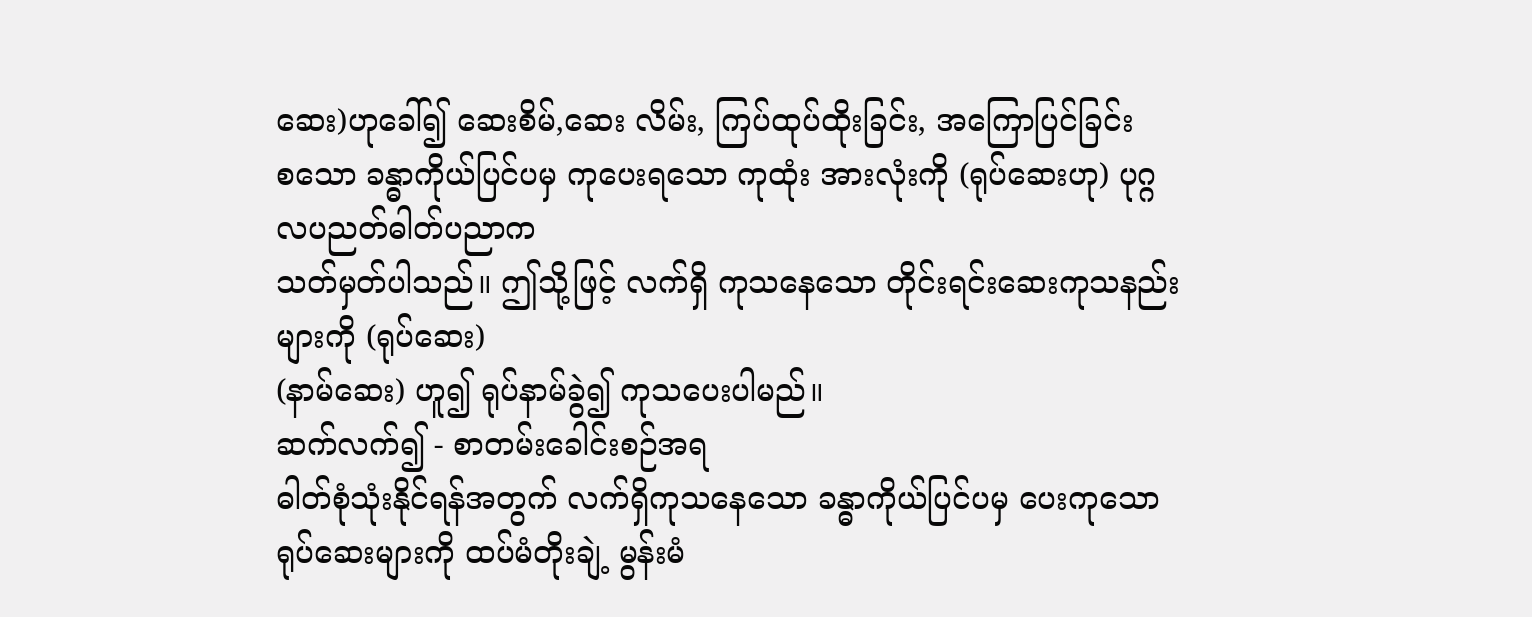ဆေး)ဟုခေါ်၍ ဆေးစိမ်,ဆေး လိမ်း, ကြပ်ထုပ်ထိုးခြင်း, အကြောပြင်ခြင်း
စသော ခန္ဓာကိုယ်ပြင်ပမှ ကုပေးရသော ကုထုံး အားလုံးကို (ရုပ်ဆေးဟု) ပုဂ္ဂလပညတ်ဓါတ်ပညာက
သတ်မှတ်ပါသည်။ ဤသို့ဖြင့် လက်ရှိ ကုသနေသော တိုင်းရင်းဆေးကုသနည်းများကို (ရုပ်ဆေး)
(နာမ်ဆေး) ဟူ၍ ရုပ်နာမ်ခွဲ၍ ကုသပေးပါမည်။
ဆက်လက်၍ - စာတမ်းခေါင်းစဉ်အရ
ဓါတ်စုံသုံးနိုင်ရန်အတွက် လက်ရှိကုသနေသော ခန္ဓာကိုယ်ပြင်ပမှ ပေးကုသော
ရုပ်ဆေးများကို ထပ်မံတိုးချဲ့ မွန်းမံ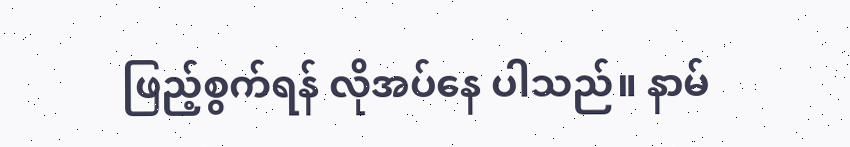ဖြည့်စွက်ရန် လိုအပ်နေ ပါသည်။ နာမ်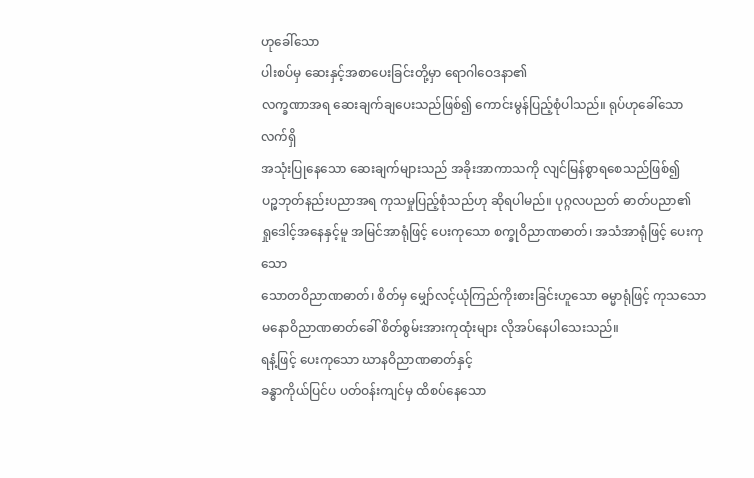ဟုခေါ်သော
ပါးစပ်မှ ဆေးနှင့်အစာပေးခြင်းတို့မှာ ရောဂါဝေဒနာ၏
လက္ခဏာအရ ဆေးချက်ချပေးသည်ဖြစ်၍ ကောင်းမွန်ပြည့်စုံပါသည်။ ရုပ်ဟုခေါ်သော လက်ရှိ
အသုံးပြုနေသော ဆေးချက်များသည် အခိုးအာကာသကို လျင်မြန်စွာရစေသည်ဖြစ်၍
ပဉ္ဓဘုတ်နည်းပညာအရ ကုသမှုပြည့်စုံသည်ဟု ဆိုရပါမည်။ ပုဂ္ဂလပညတ် ဓာတ်ပညာ၏
ရှုဒေါင့်အနေနှင့်မူ အမြင်အာရုံဖြင့် ပေးကုသော စက္ခုဝိညာဏဓာတ်၊ အသံအာရုံဖြင့် ပေးကုသော
သောတဝိညာဏဓာတ်၊ စိတ်မှ မျှော်လင့်ယုံကြည်ကိုးစားခြင်းဟူသော ဓမ္မာရုံဖြင့် ကုသသော
မနောဝိညာဏဓာတ်ခေါ် စိတ်စွမ်းအားကုထုံးများ လိုအပ်နေပါသေးသည်။
ရနံ့ဖြင့် ပေးကုသော ဃာနဝိညာဏဓာတ်နှင့်
ခန္ဓာကိုယ်ပြင်ပ ပတ်ဝန်းကျင်မှ ထိစပ်နေသော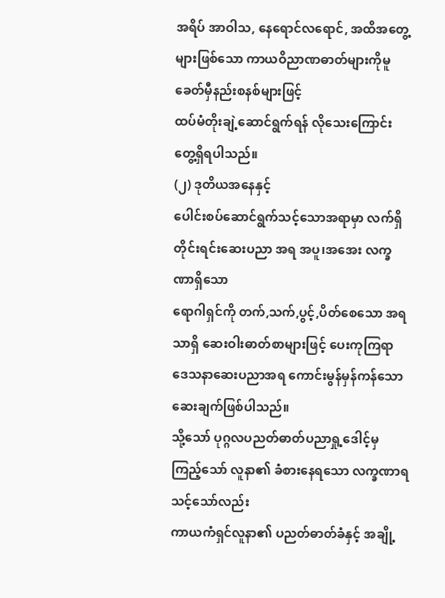အရိပ် အာဝါသ, နေရောင်လရောင်, အထိအတွေ့များဖြစ်သော ကာယဝိညာဏဓာတ်များကိုမူ ခေတ်မှီနည်းစနစ်များဖြင့်
ထပ်မံတိုးချဲ့ဆောင်ရွက်ရန် လိုသေးကြောင်း တွေ့ရှိရပါသည်။
(၂) ဒုတိယအနေနှင့်
ပေါင်းစပ်ဆောင်ရွက်သင့်သောအရာမှာ လက်ရှိ တိုင်းရင်းဆေးပညာ အရ အပူ၊အအေး လက္ခဏာရှိသော
ရောဂါရှင်ကို တက်,သက်,ပွင့်,ပိတ်စေသော အရသာရှိ ဆေးဝါးဓာတ်စာများဖြင့် ပေးကုကြရာ ဒေသနာဆေးပညာအရ ကောင်းမွန်မှန်ကန်သော ဆေးချက်ဖြစ်ပါသည်။
သို့သော် ပုဂ္ဂလပညတ်ဓာတ်ပညာရှု့ဒေါင့်မှ ကြည့်သော် လူနာ၏ ခံစားနေရသော လက္ခဏာရသင့်သော်လည်း
ကာယကံရှင်လူနာ၏ ပညတ်ဓာတ်ခံနှင့် အချို့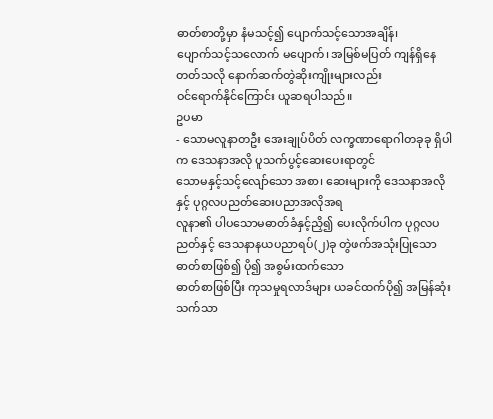ဓာတ်စာတို့မှာ နံမသင့်၍ ပျောက်သင့်သောအချိန်၊
ပျောက်သင့်သလောက် မပျောက်၊ အမြစ်မပြတ် ကျန်ရှိနေတတ်သလို နောက်ဆက်တွဲဆိုးကျိုးများလည်း
ဝင်ရောက်နိုင်ကြောင်း ယူဆရပါသည်။
ဥပမာ
- သောမလူနာတဦး အေးချုပ်ပိတ် လက္ခဏာရောဂါတခုခု ရှိပါက ဒေသနာအလို ပူသက်ပွင့်ဆေးပေးရာတွင်
သောမနှင့်သင့်လျော်သော အစာ၊ ဆေးများကို ဒေသနာအလိုနှင့် ပုဂ္ဂလပညတ်ဆေးပညာအလိုအရ
လူနာ၏ ပါပသောမဓာတ်ခံနှင့်ညှိ၍ ပေးလိုက်ပါက ပုဂ္ဂလပညတ်နှင့် ဒေသနာနယပညာရပ်(၂)ခု တွဲဖက်အသုံးပြုသော
ဓာတ်စာဖြစ်၍ ပို၍ အစွမ်းထက်သော
ဓာတ်စာဖြစ်ပြီး ကုသမှုရလာဒ်များ ယခင်ထက်ပို၍ အမြန်ဆုံး သက်သာ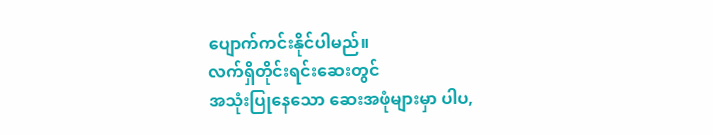ပျောက်ကင်းနိုင်ပါမည်။
လက်ရှိတိုင်းရင်းဆေးတွင်
အသုံးပြုနေသော ဆေးအဖုံများမှာ ပါပ,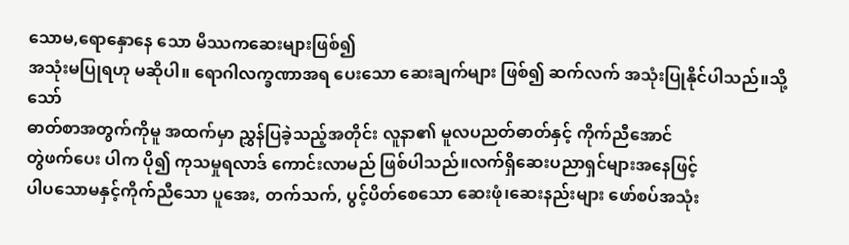သောမ,ရောနှောနေ သော မိဿကဆေးများဖြစ်၍
အသုံးမပြုရဟု မဆိုပါ။ ရောဂါလက္ခဏာအရ ပေးသော ဆေးချက်များ ဖြစ်၍ ဆက်လက် အသုံးပြုနိုင်ပါသည်။သို့သော်
ဓာတ်စာအတွက်ကိုမူ အထက်မှာ ညွှန်ပြခဲ့သည့်အတိုင်း လူနာ၏ မူလပညတ်ဓာတ်နှင့် ကိုက်ညီအောင်
တွဲဖက်ပေး ပါက ပို၍ ကုသမှုရလာဒ် ကောင်းလာမည် ဖြစ်ပါသည်။လက်ရှိဆေးပညာရှင်များအနေဖြင့်
ပါပသောမနှင့်ကိုက်ညီသော ပူအေး, တက်သက်, ပွင့်ပိတ်စေသော ဆေးဖုံ၊ဆေးနည်းများ ဖော်စပ်အသုံး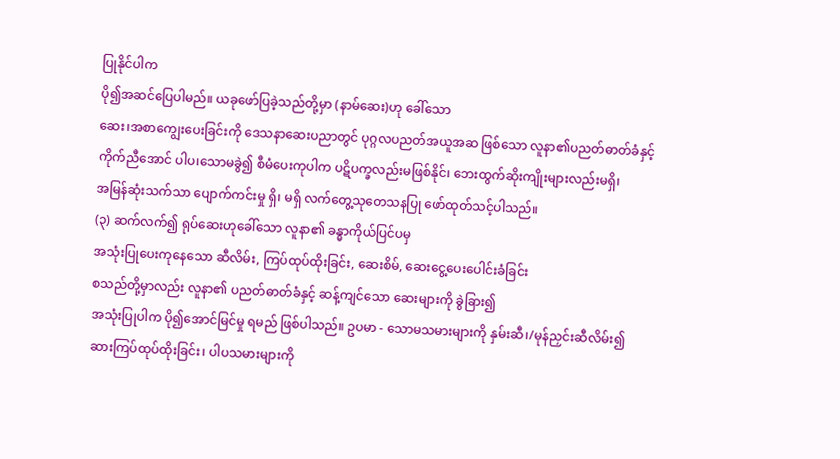ပြုနိုင်ပါက
ပို၍အဆင်ပြေပါမည်။ ယခုဖော်ပြခဲ့သည်တို့မှာ (နာမ်ဆေး)ဟု ခေါ်သော
ဆေး၊အစာကျွေးပေးခြင်းကို ဒေသနာဆေးပညာတွင် ပုဂ္ဂလပညတ်အယူအဆ ဖြစ်သော လူနာ၏ပညတ်ဓာတ်ခံနှင့်
ကိုက်ညီအောင် ပါပ၊သောမခွဲ၍ စီမံပေးကုပါက ပဋိပက္ခလည်းမဖြစ်နိုင်၊ ဘေးထွက်ဆိုးကျိုးများလည်းမရှိ၊
အမြန်ဆုံးသက်သာ ပျောက်ကင်းမှု ရှိ၊ မရှိ လက်တွေ့သုတေသနပြု ဖော်ထုတ်သင့်ပါသည်။
(၃) ဆက်လက်၍ ရုပ်ဆေးဟုခေါ်သော လူနာ၏ ခန္ဓာကိုယ်ပြင်ပမှ
အသုံးပြုပေးကုနေသော ဆီလိမ်း, ကြပ်ထုပ်ထိုးခြင်း, ဆေးစိမ်, ဆေးငွေ့ပေးပေါင်းခံခြင်း
စသည်တို့မှာလည်း လူနာ၏ ပညတ်ဓာတ်ခံနှင့် ဆန့်ကျင်သော ဆေးများကို ခွဲခြား၍
အသုံးပြုပါက ပို၍အောင်မြင်မှု ရမည် ဖြစ်ပါသည်။ ဥပမာ - သောမသမားများကို နှမ်းဆီ၊/မုန်ညှင်းဆီလိမ်း၍
ဆားကြပ်ထုပ်ထိုးခြင်း၊ ပါပသမားများကို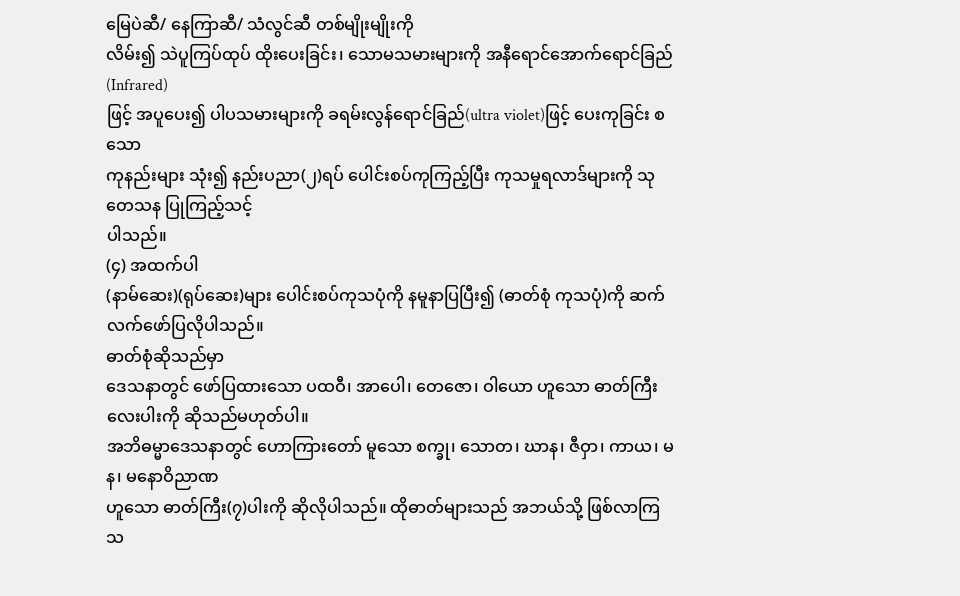မြေပဲဆီ/ နေကြာဆီ/ သံလွင်ဆီ တစ်မျိုးမျိုးကို
လိမ်း၍ သဲပူကြပ်ထုပ် ထိုးပေးခြင်း၊ သောမသမားများကို အနီရောင်အောက်ရောင်ခြည် (Infrared)
ဖြင့် အပူပေး၍ ပါပသမားများကို ခရမ်းလွန်ရောင်ခြည်(ultra violet)ဖြင့် ပေးကုခြင်း စသော
ကုနည်းများ သုံး၍ နည်းပညာ(၂)ရပ် ပေါင်းစပ်ကုကြည့်ပြီး ကုသမှုရလာဒ်များကို သုတေသန ပြုကြည့်သင့်
ပါသည်။
(၄) အထက်ပါ
(နာမ်ဆေး)(ရုပ်ဆေး)များ ပေါင်းစပ်ကုသပုံကို နမူနာပြပြီး၍ (ဓာတ်စုံ ကုသပုံ)ကို ဆက်လက်ဖော်ပြလိုပါသည်။
ဓာတ်စုံဆိုသည်မှာ
ဒေသနာတွင် ဖော်ပြထားသော ပထဝီ၊ အာပေါ၊ တေဇော၊ ဝါယော ဟူသော ဓာတ်ကြီးလေးပါးကို ဆိုသည်မဟုတ်ပါ။
အဘိဓမ္မာဒေသနာတွင် ဟောကြားတော် မူသော စက္ခု၊ သောတ၊ ဃာန၊ ဇီဝှာ၊ ကာယ၊ မန၊ မနောဝိညာဏ
ဟူသော ဓာတ်ကြီး(၇)ပါးကို ဆိုလိုပါသည်။ ထိုဓာတ်များသည် အဘယ်သို့ ဖြစ်လာကြသ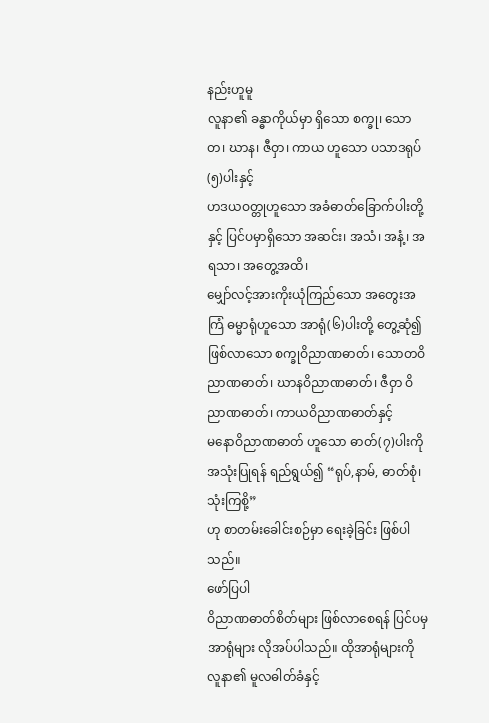နည်းဟူမူ
လူနာ၏ ခန္ဓာကိုယ်မှာ ရှိသော စက္ခု၊ သောတ၊ ဃာန၊ ဇီဝှာ၊ ကာယ ဟူသော ပသာဒရုပ်(၅)ပါးနှင့်
ဟဒယဝတ္တုဟူသော အခံဓာတ်ခြောက်ပါးတို့နှင့် ပြင်ပမှာရှိသော အဆင်း၊ အသံ၊ အနံ့၊ အရသာ၊ အတွေ့အထိ၊
မျှော်လင့်အားကိုးယုံကြည်သော အတွေးအကြံ ဓမ္မာရုံဟူသော အာရုံ(၆)ပါးတို့ တွေ့ဆုံ၍
ဖြစ်လာသော စက္ခုဝိညာဏဓာတ်၊ သောတဝိညာဏဓာတ်၊ ဃာနဝိညာဏဓာတ်၊ ဇီဝှာ ဝိညာဏဓာတ်၊ ကာယဝိညာဏဓာတ်နှင့်
မနောဝိညာဏဓာတ် ဟူသော ဓာတ်(၇)ပါးကို အသုံးပြုရန် ရည်ရွယ်၍ “ရုပ်,နာမ်, ဓာတ်စုံ၊ သုံးကြစို့”
ဟု စာတမ်းခေါင်းစဉ်မှာ ရေးခဲ့ခြင်း ဖြစ်ပါသည်။
ဖော်ပြပါ
ဝိညာဏဓာတ်စိတ်များ ဖြစ်လာစေရန် ပြင်ပမှ အာရုံများ လိုအပ်ပါသည်။ ထိုအာရုံများကို
လူနာ၏ မူလဓါတ်ခံနှင့်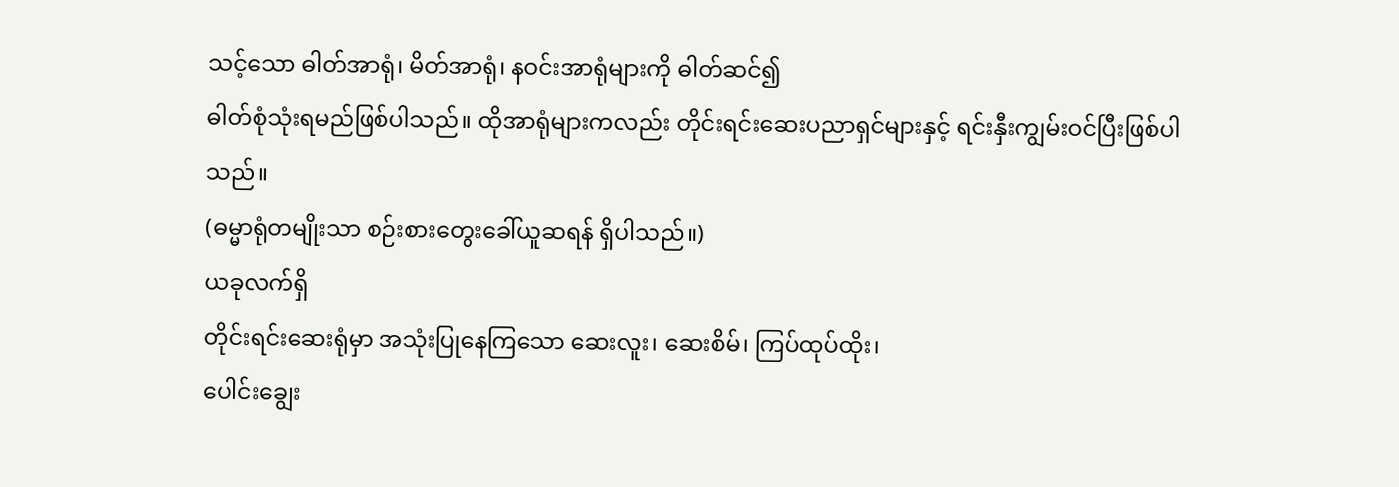သင့်သော ဓါတ်အာရုံ၊ မိတ်အာရုံ၊ နဝင်းအာရုံများကို ဓါတ်ဆင်၍
ဓါတ်စုံသုံးရမည်ဖြစ်ပါသည်။ ထိုအာရုံများကလည်း တိုင်းရင်းဆေးပညာရှင်များနှင့် ရင်းနှီးကျွမ်းဝင်ပြီးဖြစ်ပါသည်။
(ဓမ္မာရုံတမျိုးသာ စဉ်းစားတွေးခေါ်ယူဆရန် ရှိပါသည်။)
ယခုလက်ရှိ
တိုင်းရင်းဆေးရုံမှာ အသုံးပြုနေကြသော ဆေးလူး၊ ဆေးစိမ်၊ ကြပ်ထုပ်ထိုး၊
ပေါင်းချွေး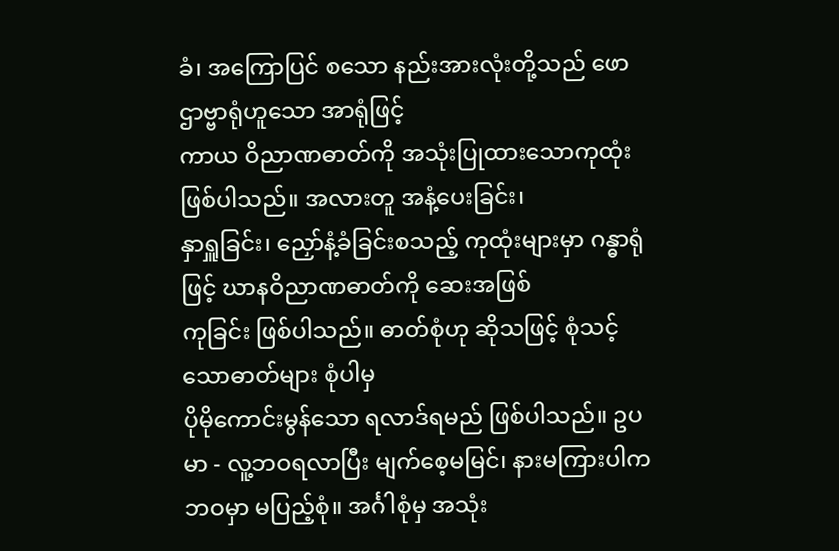ခံ၊ အကြောပြင် စသော နည်းအားလုံးတို့သည် ဖောဌာဗ္ဗာရုံဟူသော အာရုံဖြင့်
ကာယ ဝိညာဏဓာတ်ကို အသုံးပြုထားသောကုထုံး ဖြစ်ပါသည်။ အလားတူ အနံ့ပေးခြင်း၊
နှာရှူခြင်း၊ ညှော်နံ့ခံခြင်းစသည့် ကုထုံးများမှာ ဂန္ဓာရုံဖြင့် ဃာနဝိညာဏဓာတ်ကို ဆေးအဖြစ်
ကုခြင်း ဖြစ်ပါသည်။ ဓာတ်စုံဟု ဆိုသဖြင့် စုံသင့်သောဓာတ်များ စုံပါမှ
ပိုမိုကောင်းမွန်သော ရလာဒ်ရမည် ဖြစ်ပါသည်။ ဥပမာ - လူ့ဘဝရလာပြီး မျက်စေ့မမြင်၊ နားမကြားပါက
ဘဝမှာ မပြည့်စုံ။ အင်္ဂါစုံမှ အသုံး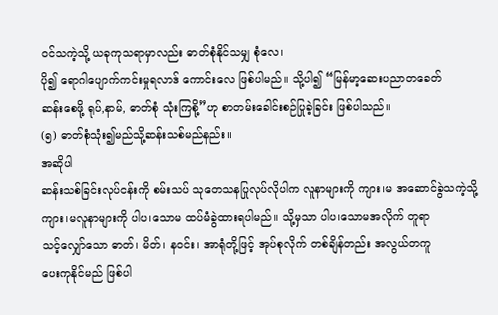ဝင်သကဲ့သို့ ယခုကုသရာမှာလည်း ဓာတ်စုံနိုင်သမျှ စုံလေ၊
ပို၍ ရောဂါပျောက်ကင်းမှုရလာဒ် ကောင်းလေ ဖြစ်ပါမည်။ သို့ပါ၍ “မြန်မာ့ဆေးပညာတခေတ်
ဆန်းစေဖို့ ရုပ်,နာမ်, ဓာတ်စုံ သုံးကြစို့”ဟု စာတမ်းခေါင်းစဉ်ပြုခဲ့ခြင်း ဖြစ်ပါသည်။
(၅) ဓာတ်စုံသုံး၍မည်သို့ဆန်းသစ်မည်နည်း။
အဆိုပါ
ဆန်းသစ်ခြင်းလုပ်ငန်းကို စမ်းသပ် သုတေသနပြုလုပ်လိုပါက လူနာများကို ကျား၊မ အဆောင်ခွဲသကဲ့သို့
ကျား၊မလူနာများကို ပါပ၊သောမ ထပ်မံခွဲထားရပါမည်။ သို့မှသာ ပါပ၊သောမအလိုက် တူရာ
သင့်လျှော်သော ဓာတ်၊ မိတ်၊ နဝင်း၊ အာရုံတို့ဖြင့် အုပ်စုလိုက် တစ်ချိန်တည်း အလွယ်တကူ
ပေးကုနိုင်မည် ဖြစ်ပါ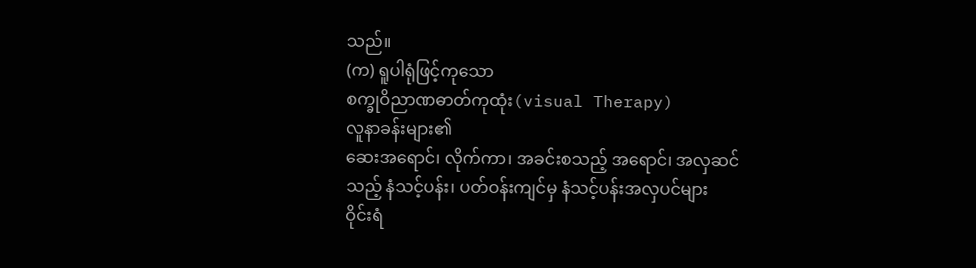သည်။
(က) ရူပါရုံဖြင့်ကုသော
စက္ခုဝိညာဏဓာတ်ကုထုံး(visual Therapy)
လူနာခန်းများ၏
ဆေးအရောင်၊ လိုက်ကာ၊ အခင်းစသည့် အရောင်၊ အလှဆင်သည့် နံသင့်ပန်း၊ ပတ်ဝန်းကျင်မှ နံသင့်ပန်းအလှပင်များ
ဝိုင်းရံ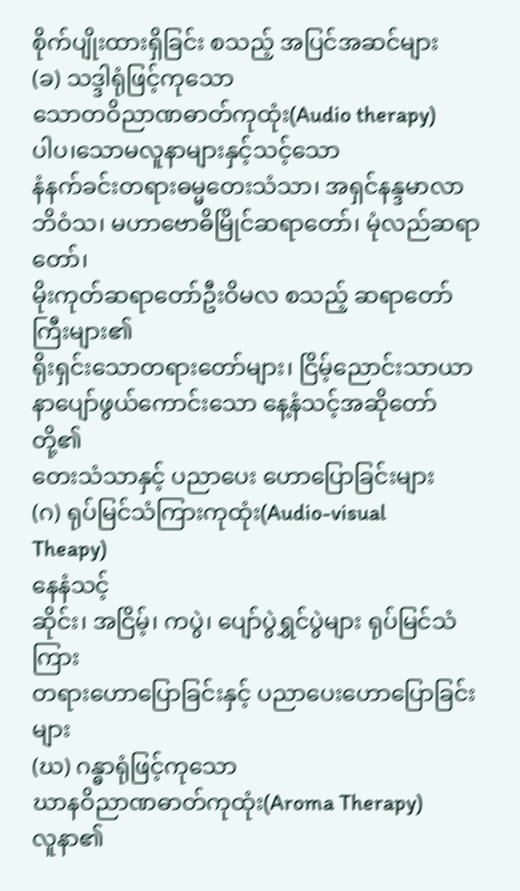စိုက်ပျိုးထားရှိခြင်း စသည့် အပြင်အဆင်များ
(ခ) သဒ္ဒါရုံဖြင့်ကုသော
သောတဝိညာဏဓာတ်ကုထုံး(Audio therapy)
ပါပ၊သောမလူနာများနှင့်သင့်သော
နံနက်ခင်းတရားဓမ္မတေးသံသာ၊ အရှင်နန္ဒမာလာ ဘိဝံသ၊ မဟာဗောဓိမြိုင်ဆရာတော်၊ မုံလည်ဆရာတော်၊
မိုးကုတ်ဆရာတော်ဦးဝိမလ စသည့် ဆရာတော်ကြီးများ၏
ရိုးရှင်းသောတရားတော်များ၊ ငြိမ့်ညောင်းသာယာ နာပျော်ဖွယ်ကောင်းသော နေ့နံသင့်အဆိုတော်တို့၏
တေးသံသာနှင့် ပညာပေး ဟောပြောခြင်းများ
(ဂ) ရုပ်မြင်သံကြားကုထုံး(Audio-visual
Theapy)
နေနံသင့်
ဆိုင်း၊ အငြိမ့်၊ ကပွဲ၊ ပျော်ပွဲရွှင်ပွဲများ ရုပ်မြင်သံကြား
တရားဟောပြောခြင်းနှင့် ပညာပေးဟောပြောခြင်းများ
(ဃ) ဂန္ဓာရုံဖြင့်ကုသော
ဃာနဝိညာဏဓာတ်ကုထုံး(Aroma Therapy)
လူနာ၏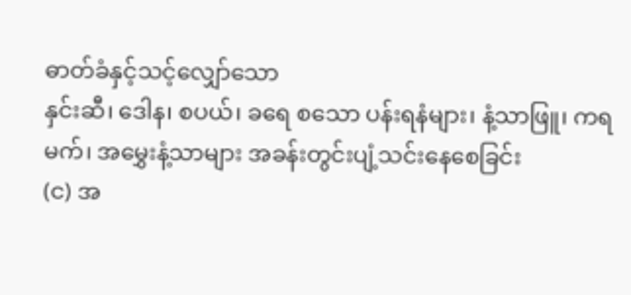ဓာတ်ခံနှင့်သင့်လျှော်သော
နှင်းဆီ၊ ဒေါန၊ စပယ်၊ ခရေ စသော ပန်းရနံများ၊ နံ့သာဖြူ၊ ကရမက်၊ အမွှေးနံ့သာများ အခန်းတွင်းပျံ့သင်းနေစေခြင်း
(င) အ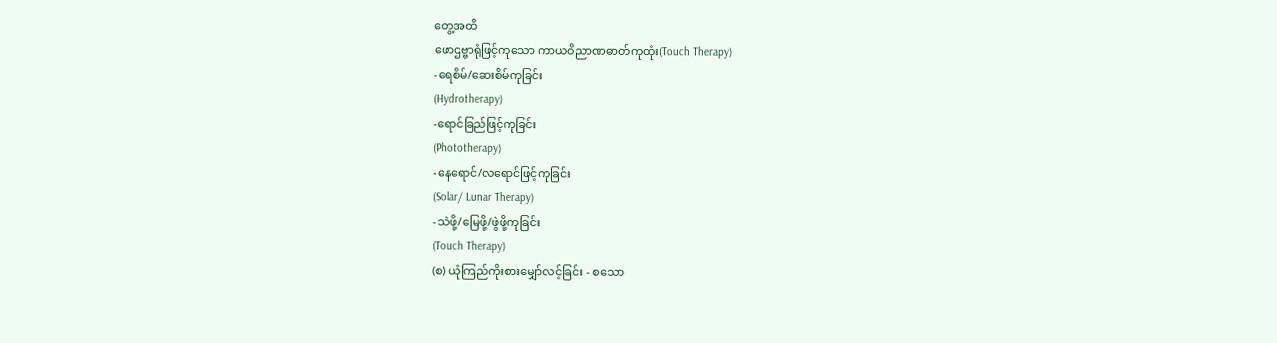တွေ့အထိ
ဖောဌဗ္ဗာရုံဖြင့်ကုသော ကာယဝိညာဏဓာတ်ကုထုံး(Touch Therapy)
-ရေစိမ်/ဆေးစိမ်ကုခြင်း
(Hydrotherapy)
-ရောင်ခြည်ဖြင့်ကုခြင်း
(Phototherapy)
-နေရောင်/လရောင်ဖြင့်ကုခြင်း
(Solar/ Lunar Therapy)
-သဲဖို့/မြေဖို့/ဖွဲဖို့ကုခြင်း
(Touch Therapy)
(စ) ယုံကြည်ကိုးစားမျှော်လင့်ခြင်း - စသော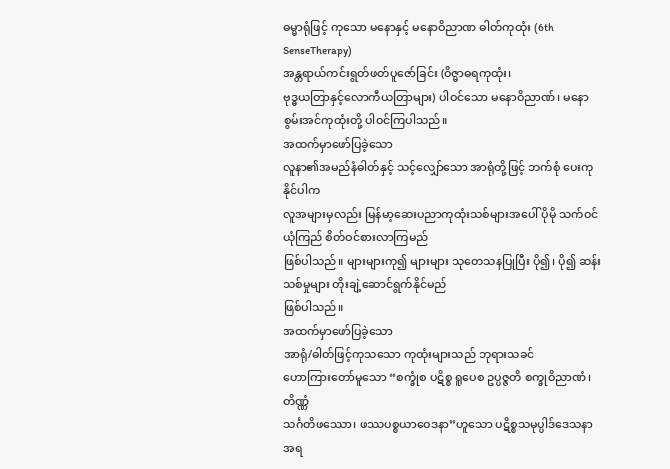ဓမ္မာရုံဖြင့် ကုသော မနောနှင့် မနောဝိညာဏ ဓါတ်ကုထုံး (6th SenseTherapy)
အန္တရာယ်ကင်းရွတ်ဖတ်ပူဇော်ခြင်း (ဝိဇ္မာဓရကုထုံး၊
ဗုဒ္ဓယတြာနှင့်လောကီယတြာများ) ပါဝင်သော မနောဝိညာဏ်၊ မနောစွမ်းအင်ကုထုံးတို့ ပါဝင်ကြပါသည်။
အထက်မှာဖော်ပြခဲ့သော
လူနာ၏အမည်နံဓါတ်နှင့် သင့်လျှော်သော အာရုံတို့ဖြင့် ဘက်စုံ ပေးကုနိုင်ပါက
လူအများမှလည်း မြန်မာ့ဆေးပညာကုထုံးသစ်များအပေါ် ပိုမို သက်ဝင် ယုံကြည် စိတ်ဝင်စားလာကြမည်
ဖြစ်ပါသည်။ များများကု၍ များများ သုတေသနပြုပြီး ပို၍၊ ပို၍ ဆန်းသစ်မှုများ တိုးချဲ့ဆောင်ရွက်နိုင်မည်
ဖြစ်ပါသည်။
အထက်မှာဖော်ပြခဲ့သော
အာရုံ/ဓါတ်ဖြင့်ကုသသော ကုထုံးများသည် ဘုရားသခင်
ဟောကြားတော်မူသော “စက္ခုံစ ပဋိစ္စ ရူပေစ ဥပ္ပဇ္ဇတိ စက္ခုဝိညာဏံ၊ တိဏ္ဏံ
သင်္ဂတိဖဿော၊ ဖဿပစ္စယာဝေဒနာ”ဟူသော ပဋိစ္စသမုပ္ပါဒ်ဒေသနာအရ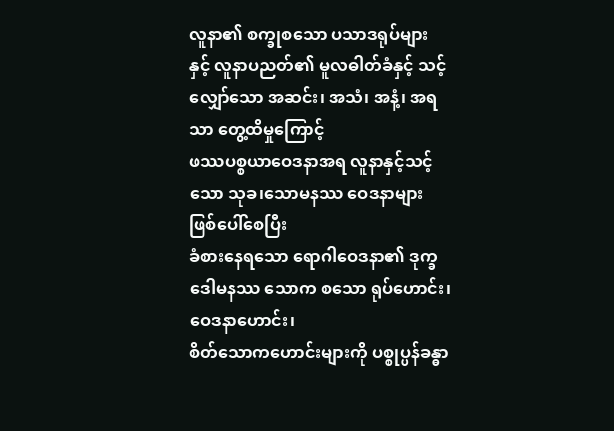လူနာ၏ စက္ခုစသော ပသာဒရုပ်များ
နှင့် လူနာပညတ်၏ မူလဓါတ်ခံနှင့် သင့်လျှော်သော အဆင်း၊ အသံ၊ အနံ့၊ အရသာ တွေ့ထိမှုကြောင့်
ဖဿပစ္စယာဝေဒနာအရ လူနာနှင့်သင့်သော သုခ၊သောမနဿ ဝေဒနာများ ဖြစ်ပေါ်စေပြီး
ခံစားနေရသော ရောဂါဝေဒနာ၏ ဒုက္ခဒေါမနဿ သောက စသော ရုပ်ဟောင်း၊ ဝေဒနာဟောင်း၊
စိတ်သောကဟောင်းများကို ပစ္စုပ္ပန်ခန္ဓာ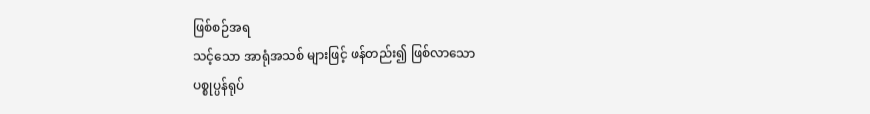ဖြစ်စဉ်အရ
သင့်သော အာရုံအသစ် များဖြင့် ဖန်တည်း၍ ဖြစ်လာသော
ပစ္စုပ္ပန်ရုပ်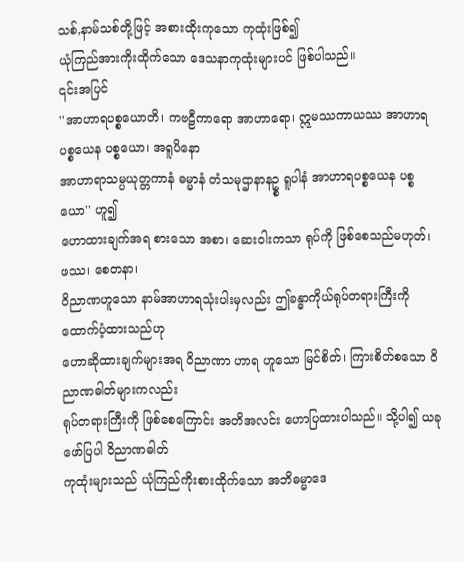သစ်,နာမ်သစ်တို့ဖြင့် အစားထိုးကုသော ကုထုံးဖြစ်၍
ယုံကြည်အားကိုးထိုက်သော ဒေသနာကုထုံးများပင် ဖြစ်ပါသည်။
၎င်းအပြင်
''အာဟာရပစ္စယောတိ၊ ကဗဠီကာရော အာဟာရော၊ ဣမဿကာယဿ အာဟာရ ပစ္စယေန ပစ္စယော၊ အရူပိနော
အာဟာရာသမ္ပယုတ္တကာနံ ဓမ္မာနံ တံသမုဌာနာနဥ္စ ရူပါနံ အာဟာရပစ္စယေန ပစ္စယော'' ဟူ၍
ဟောထားချက်အရ စားသော အစာ၊ ဆေးဝါးကသာ ရုပ်ကို ဖြစ်စေသည်မဟုတ်၊ ဖဿ၊ စေတနာ၊
ဝိညာဏဟူသော နာမ်အာဟာရသုံးပါးမှလည်း ဤခန္ဓာကိုယ်ရုပ်တရားကြီးကို ထောက်ပံ့ထားသည်ဟု
ဟောဆိုထားချက်များအရ ဝိညာဏာ ဟာရ ဟူသော မြင်စိတ်၊ ကြားစိတ်စသော ဝိညာဏဓါတ်များကလည်း
ရုပ်တရားကြီးကို ဖြစ်စေကြောင်း အတိအလင်း ဟောပြထားပါသည်။ သို့ပါ၍ ယခုဖော်ပြပါ ဝိညာဏဓါတ်
ကုထုံးများသည် ယုံကြည်ကိုးစားထိုက်သော အဘိဓမ္မာဒေ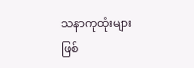သနာကုထုံးများ ဖြစ်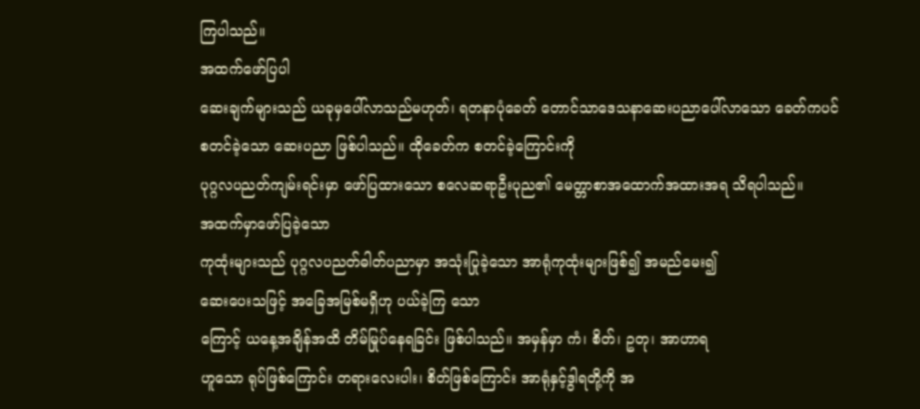ကြပါသည်။
အထက်ဖော်ပြပါ
ဆေးချက်များသည် ယခုမှပေါ်လာသည်မဟုတ်၊ ရတနာပုံခေတ် တောင်သာဒေသနာဆေးပညာပေါ်လာသော ခေတ်ကပင်
စတင်ခဲ့သော ဆေးပညာ ဖြစ်ပါသည်။ ထိုခေတ်က စတင်ခဲ့ကြောင်းကို
ပုဂ္ဂလပညတ်ကျမ်းရင်းမှာ ဖော်ပြထားသော စလေဆရာဦးပုည၏ မေတ္တာစာအထောက်အထားအရ သိရပါသည်။
အထက်မှာဖော်ပြခဲ့သော
ကုထုံးများသည် ပုဂ္ဂလပညတ်ဓါတ်ပညာမှာ အသုံးပြုခဲ့သော အာရုံကုထုံးများဖြစ်၍ အမည်မေး၍
ဆေးပေးသဖြင့် အခြေအမြစ်မရှိဟု ပယ်ခဲ့ကြ သော
ကြောင့် ယနေ့အချိန်အထိ တိမ်မြုပ်နေရခြင်း ဖြစ်ပါသည်။ အမှန်မှာ ကံ၊ စိတ်၊ ဥတု၊ အာဟာရ
ဟူသော ရုပ်ဖြစ်ကြောင်း တရားလေးပါး၊ စိတ်ဖြစ်ကြောင်း အာရုံနှင့်ဒွါရတို့ကို အ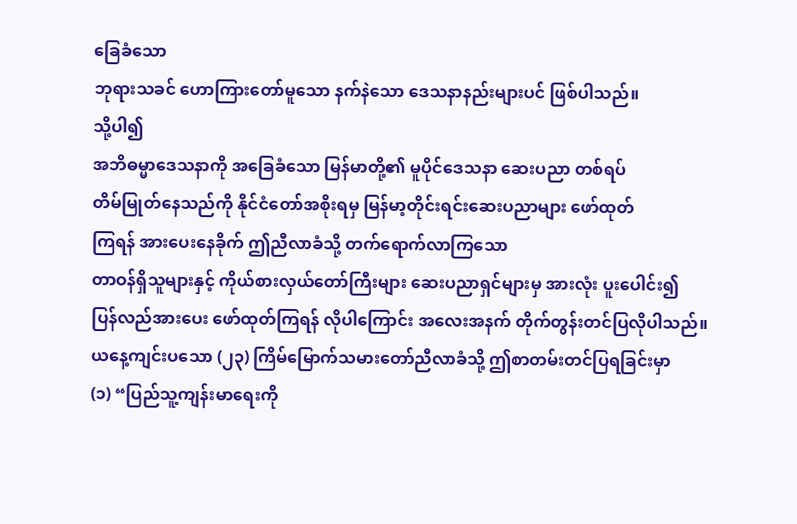ခြေခံသော
ဘုရားသခင် ဟောကြားတော်မူသော နက်နဲသော ဒေသနာနည်းများပင် ဖြစ်ပါသည်။
သို့ပါ၍
အဘိဓမ္မာဒေသနာကို အခြေခံသော မြန်မာတို့၏ မူပိုင်ဒေသနာ ဆေးပညာ တစ်ရပ်
တိမ်မြုတ်နေသည်ကို နိုင်ငံတော်အစိုးရမှ မြန်မာ့တိုင်းရင်းဆေးပညာများ ဖော်ထုတ်
ကြရန် အားပေးနေခိုက် ဤညီလာခံသို့ တက်ရောက်လာကြသော
တာဝန်ရှိသူများနှင့် ကိုယ်စားလှယ်တော်ကြီးများ ဆေးပညာရှင်များမှ အားလုံး ပူးပေါင်း၍
ပြန်လည်အားပေး ဖော်ထုတ်ကြရန် လိုပါကြောင်း အလေးအနက် တိုက်တွန်းတင်ပြလိုပါသည်။
ယနေ့ကျင်းပသော (၂၃) ကြိမ်မြောက်သမားတော်ညီလာခံသို့ ဤစာတမ်းတင်ပြရခြင်းမှာ
(၁) “ပြည်သူ့ကျန်းမာရေးကို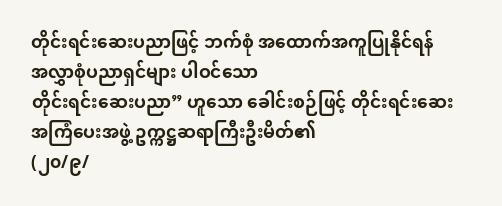တိုင်းရင်းဆေးပညာဖြင့် ဘက်စုံ အထောက်အကူပြုနိုင်ရန် အလွှာစုံပညာရှင်များ ပါဝင်သော
တိုင်းရင်းဆေးပညာ” ဟူသော ခေါင်းစဉ်ဖြင့် တိုင်းရင်းဆေး အကြံပေးအဖွဲ့ ဥက္ကဋ္ဌဆရာကြီးဦးမိတ်၏
(၂၀/၉/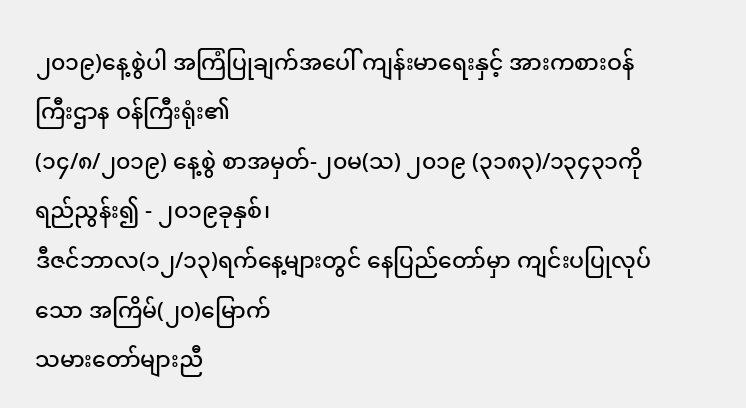၂၀၁၉)နေ့စွဲပါ အကြံပြုချက်အပေါ် ကျန်းမာရေးနှင့် အားကစားဝန်ကြီးဌာန ဝန်ကြီးရုံး၏
(၁၄/၈/၂၀၁၉) နေ့စွဲ စာအမှတ်-၂၀မ(သ) ၂၀၁၉ (၃၁၈၃)/၁၃၄၃၁ကို ရည်ညွန်း၍ - ၂၀၁၉ခုနှစ်၊
ဒီဇင်ဘာလ(၁၂/၁၃)ရက်နေ့များတွင် နေပြည်တော်မှာ ကျင်းပပြုလုပ်သော အကြိမ်(၂၀)မြောက်
သမားတော်များညီ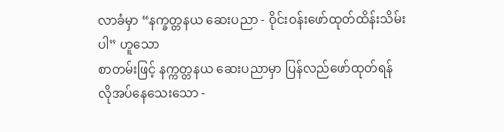လာခံမှာ “နက္ခတ္တနယ ဆေးပညာ - ဝိုင်းဝန်းဖော်ထုတ်ထိန်းသိမ်းပါ” ဟူသော
စာတမ်းဖြင့် နက္ကတ္တနယ ဆေးပညာမှာ ပြန်လည်ဖော်ထုတ်ရန် လိုအပ်နေသေးသော -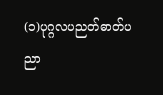(၁)ပုဂ္ဂလပညတ်ဓာတ်ပညာ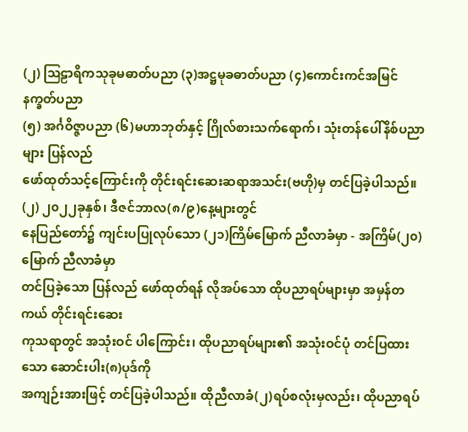(၂) ဩဠာရိကသုခုမဓာတ်ပညာ (၃)အဋ္ဌမုခဓာတ်ပညာ (၄)ကောင်းကင်အမြင်နက္ခတ်ပညာ
(၅) အင်္ဂဝိဇ္ဇာပညာ (၆)မဟာဘုတ်နှင့် ဂြိုလ်စားသက်ရောက်၊ သုံးတန်ပေါ်နိစ်ပညာများ ပြန်လည်
ဖော်ထုတ်သင့်ကြောင်းကို တိုင်းရင်းဆေးဆရာအသင်း(ဗဟို)မှ တင်ပြခဲ့ပါသည်။
(၂) ၂၀၂၂ခုနှစ်၊ ဒီဇင်ဘာလ(၈/၉)နေ့များတွင်
နေပြည်တော်၌ ကျင်းပပြုလုပ်သော (၂၁)ကြိမ်မြောက် ညီလာခံမှာ - အကြိမ်(၂၀)မြောက် ညီလာခံမှာ
တင်ပြခဲ့သော ပြန်လည် ဖော်ထုတ်ရန် လိုအပ်သော ထိုပညာရပ်များမှာ အမှန်တကယ် တိုင်းရင်းဆေး
ကုသရာတွင် အသုံးဝင် ပါကြောင်း၊ ထိုပညာရပ်များ၏ အသုံးဝင်ပုံ တင်ပြထားသော ဆောင်းပါး(၈)ပုဒ်ကို
အကျဉ်းအားဖြင့် တင်ပြခဲ့ပါသည်။ ထိုညီလာခံ(၂)ရပ်စလုံးမှလည်း၊ ထိုပညာရပ်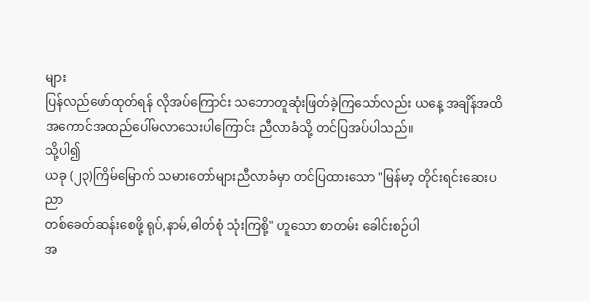များ
ပြန်လည်ဖော်ထုတ်ရန် လိုအပ်ကြောင်း သဘောတူဆုံးဖြတ်ခဲ့ကြသော်လည်း ယနေ့ အချိန်အထိ
အကောင်အထည်ပေါ်မလာသေးပါကြောင်း ညီလာခံသို့ တင်ပြအပ်ပါသည်။
သို့ပါ၍
ယခု (၂၃)ကြိမ်မြောက် သမားတော်များညီလာခံမှာ တင်ပြထားသော "မြန်မာ့ တိုင်းရင်းဆေးပညာ
တစ်ခေတ်ဆန်းစေဖို့ ရုပ်,နာမ်,ဓါတ်စုံ သုံးကြစို့" ဟူသော စာတမ်း ခေါင်းစဉ်ပါ
အ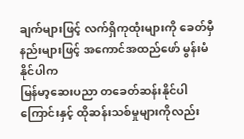ချက်များဖြင့် လက်ရှိကုထုံးများကို ခေတ်မှီနည်းများဖြင့် အကောင်အထည်ဖော် မွန်းမံနိုင်ပါက
မြန်မာ့ဆေးပညာ တခေတ်ဆန်းနိုင်ပါကြောင်းနှင့် ထိုဆန်းသစ်မှုများကိုလည်း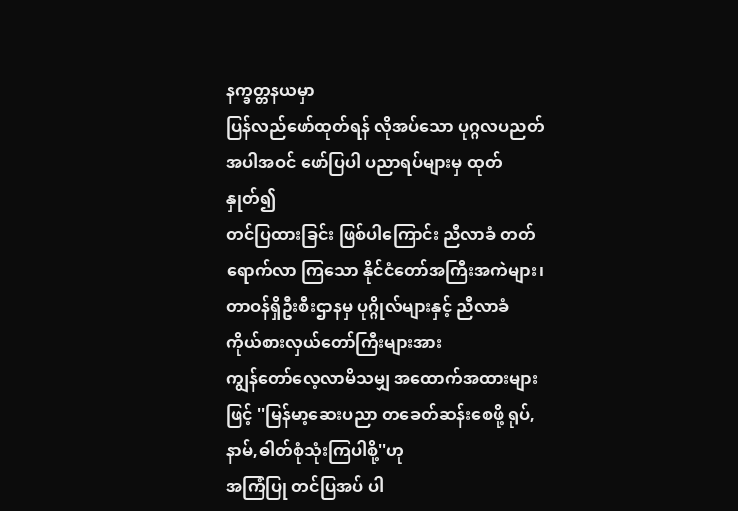နက္ခတ္တနယမှာ
ပြန်လည်ဖော်ထုတ်ရန် လိုအပ်သော ပုဂ္ဂလပညတ်အပါအဝင် ဖော်ပြပါ ပညာရပ်များမှ ထုတ်နှုတ်၍
တင်ပြထားခြင်း ဖြစ်ပါကြောင်း ညီလာခံ တတ်ရောက်လာ ကြသော နိုင်ငံတော်အကြီးအကဲများ၊
တာဝန်ရှိဦးစီးဌာနမှ ပုဂ္ဂိုလ်များနှင့် ညီလာခံ ကိုယ်စားလှယ်တော်ကြီးများအား
ကျွန်တော်လေ့လာမိသမျှ အထောက်အထားများဖြင့် ''မြန်မာ့ဆေးပညာ တခေတ်ဆန်းစေဖို့ ရုပ်,နာမ်,ဓါတ်စုံသုံးကြပါစို့''ဟု
အကြံပြု တင်ပြအပ် ပါ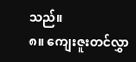သည်။
၈။ ကျေးဇူးတင်လွှာ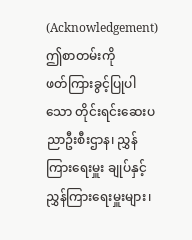(Acknowledgement)
ဤစာတမ်းကို
ဖတ်ကြားခွင့်ပြုပါသော တိုင်းရင်းဆေးပညာဦးစီးဌာန၊ ညွှန်ကြားရေးမှူး ချုပ်နှင့်
ညွှန်ကြားရေးမှူးများ၊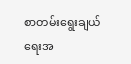စာတမ်းရွေးချယ်ရေးအ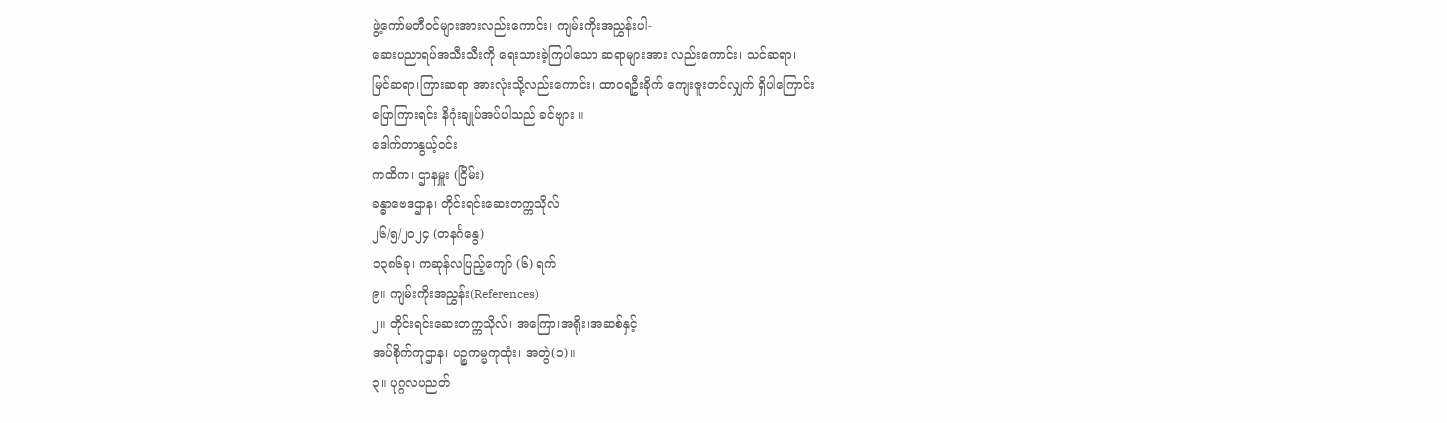ဖွဲ့ကော်မတီဝင်များအားလည်းကောင်း၊ ကျမ်းကိုးအညွှန်းပါ-
ဆေးပညာရပ်အသီးသီးကို ရေးသားခဲ့ကြပါသော ဆရာများအား လည်းကောင်း၊ သင်ဆရာ၊
မြင်ဆရာ၊ကြားဆရာ အားလုံးသို့လည်းကောင်း၊ ထာဝရဦးခိုက် ကျေးဇူးတင်လျှက် ရှိပါကြောင်း
ပြောကြားရင်း နိဂုံးချုပ်အပ်ပါသည် ခင်ဗျား ။
ဒေါက်တာနွယ့်ဝင်း
ကထိက၊ ဌာနမှူး (ငြိမ်း)
ခန္ဓာဗေဒဌာန၊ တိုင်းရင်းဆေးတက္ကသိုလ်
၂၆/၅/၂၀၂၄ (တနင်္ဂနွေ)
၁၃၈၆ခု၊ ကဆုန်လပြည့်ကျော် (၆) ရက်
၉။ ကျမ်းကိုးအညွှန်း(References)
၂။ တိုင်းရင်းဆေးတက္ကသိုလ်၊ အကြော၊အရိုး၊အဆစ်နှင့်
အပ်စိုက်ကုဌာန၊ ပဉ္စကမ္မကုထုံး၊ အတွဲ(၁)။
၃။ ပုဂ္ဂလပညတ်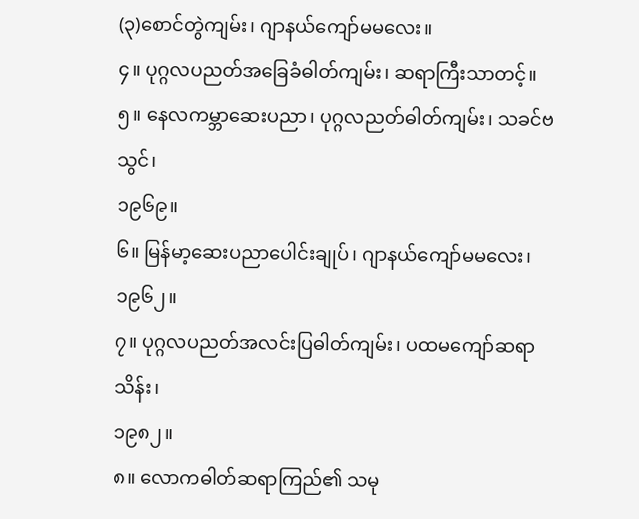(၃)စောင်တွဲကျမ်း၊ ဂျာနယ်ကျော်မမလေး။
၄။ ပုဂ္ဂလပညတ်အခြေခံဓါတ်ကျမ်း၊ ဆရာကြီးသာတင့်။
၅။ နေလကမ္ဘာဆေးပညာ၊ ပုဂ္ဂလညတ်ဓါတ်ကျမ်း၊ သခင်ဗသွင်၊
၁၉၆၉။
၆။ မြန်မာ့ဆေးပညာပေါင်းချုပ်၊ ဂျာနယ်ကျော်မမလေး၊
၁၉၆၂။
၇။ ပုဂ္ဂလပညတ်အလင်းပြဓါတ်ကျမ်း၊ ပထမကျော်ဆရာသိန်း၊
၁၉၈၂။
၈။ လောကဓါတ်ဆရာကြည်၏ သမု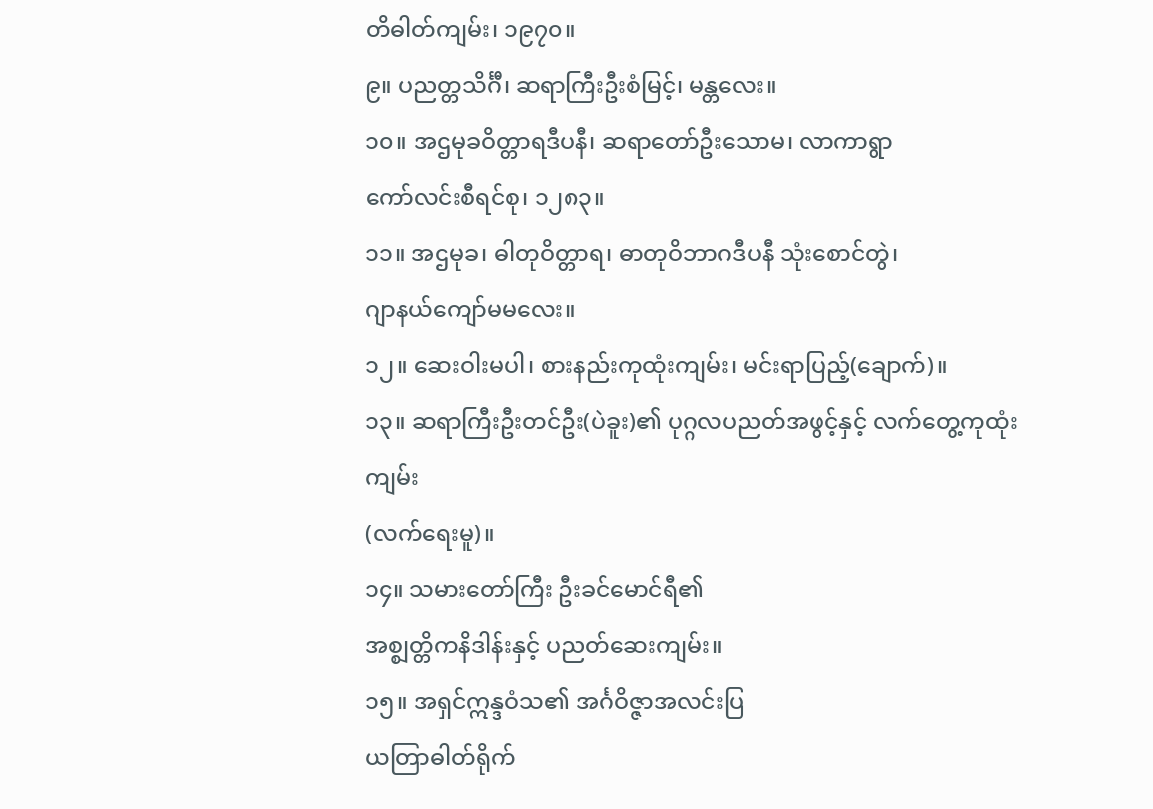တိဓါတ်ကျမ်း၊ ၁၉၇၀။
၉။ ပညတ္တသိင်္ဂီ၊ ဆရာကြီးဦးစံမြင့်၊ မန္တလေး။
၁၀။ အဌမုခဝိတ္တာရဒီပနီ၊ ဆရာတော်ဦးသောမ၊ လာကာရွာ
ကော်လင်းစီရင်စု၊ ၁၂၈၃။
၁၁။ အဌမုခ၊ ဓါတုဝိတ္တာရ၊ ဓာတုဝိဘာဂဒီပနီ သုံးစောင်တွဲ၊
ဂျာနယ်ကျော်မမလေး။
၁၂။ ဆေးဝါးမပါ၊ စားနည်းကုထုံးကျမ်း၊ မင်းရာပြည့်(ချောက်)။
၁၃။ ဆရာကြီးဦးတင်ဦး(ပဲခူး)၏ ပုဂ္ဂလပညတ်အဖွင့်နှင့် လက်တွေ့ကုထုံးကျမ်း
(လက်ရေးမူ)။
၁၄။ သမားတော်ကြီး ဦးခင်မောင်ရီ၏
အစ္စျတ္တိကနိဒါန်းနှင့် ပညတ်ဆေးကျမ်း။
၁၅။ အရှင်ဣန္ဒဝံသ၏ အင်္ဂဝိဇ္ဇာအလင်းပြ
ယတြာဓါတ်ရိုက်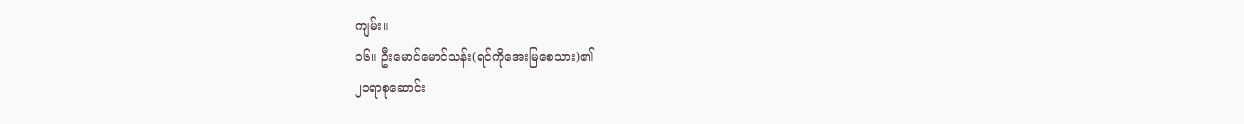ကျမ်း။
၁၆။ ဦးမောင်မောင်သန်း(ရင်ကိုအေးမြစေသား)၏
၂၁ရာစုဆောင်း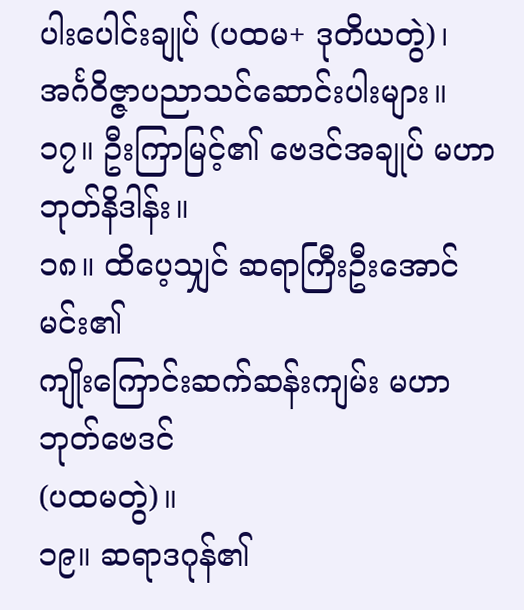ပါးပေါင်းချုပ် (ပထမ+ ဒုတိယတွဲ)၊ အင်္ဂဝိဇ္ဇာပညာသင်ဆောင်းပါးများ။
၁၇။ ဦးကြာမြင့်၏ ဗေဒင်အချုပ် မဟာဘုတ်နိဒါန်း။
၁၈။ ထိပေ့သျှင် ဆရာကြီးဦးအောင်မင်း၏
ကျိုးကြောင်းဆက်ဆန်းကျမ်း မဟာဘုတ်ဗေဒင်
(ပထမတွဲ)။
၁၉။ ဆရာဒဂုန်၏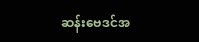ဆန်းဗေဒင်အ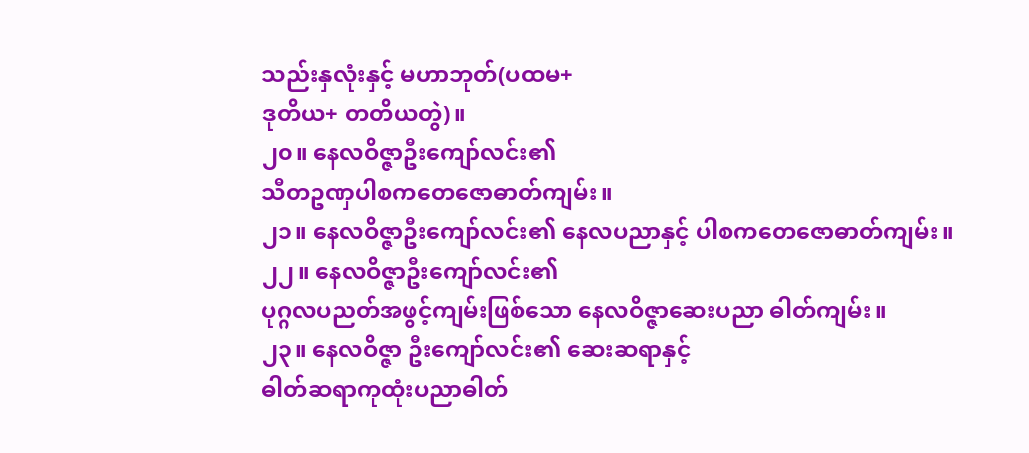သည်းနှလုံးနှင့် မဟာဘုတ်(ပထမ+
ဒုတိယ+ တတိယတွဲ)။
၂၀။ နေလဝိဇ္ဇာဦးကျော်လင်း၏
သီတဥဏှပါစကတေဇောဓာတ်ကျမ်း။
၂၁။ နေလဝိဇ္ဇာဦးကျော်လင်း၏ နေလပညာနှင့် ပါစကတေဇောဓာတ်ကျမ်း။
၂၂။ နေလဝိဇ္ဇာဦးကျော်လင်း၏
ပုဂ္ဂလပညတ်အဖွင့်ကျမ်းဖြစ်သော နေလဝိဇ္ဇာဆေးပညာ ဓါတ်ကျမ်း။
၂၃။ နေလဝိဇ္ဇာ ဦးကျော်လင်း၏ ဆေးဆရာနှင့်
ဓါတ်ဆရာကုထုံးပညာဓါတ်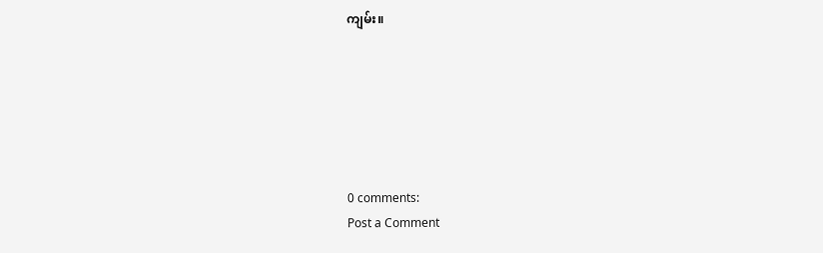ကျမ်း။






0 comments:
Post a Comment